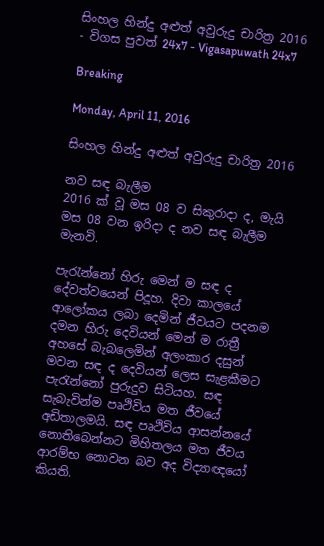සිංහල හින්දු අළුත් අවුරුදු චාරිත්‍ර 2016 - විගස පුවත් 24x7 - Vigasapuwath 24x7

Breaking

Monday, April 11, 2016

සිංහල හින්දු අළුත් අවුරුදු චාරිත්‍ර 2016

නව සඳ බැලීම
2016 ක් වූ මස 08 ව සිකුරාදා ද, මැයි මස 08 වන ඉරිදා ද නව සඳ බැලීම මැනවි.

පැරැන්නෝ හිරු මෙන් ම සඳ ද දේවත්වයෙන් පිදූහ. දිවා කාලයේ ආලෝකය ලබා දෙමින් ජීවයට පදනම දමන හිරු දෙවියන් මෙන් ම රාත්‍රී අහසේ බැබලෙමින් අලංකාර දසුන් මවන සඳ ද දෙවියන් ලෙස සැළකීමට පැරැන්නෝ පුරුදුව සිටියහ. සඳ සැබැවින්ම පෘථිවිය මත ජීවයේ අඩිතාලමයි. සඳ පෘථිවිය ආසන්නයේ නොතිබෙන්නට මිහිතලය මත ජීවය ආරම්භ නොවන බව අද විද්‍යාඥයෝ කියති.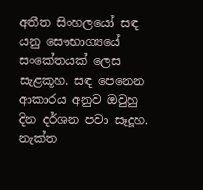අතීත සිංහලයෝ සඳ යනු සෞභාග්‍යයේ සංකේතයක් ලෙස සැළකූහ. සඳ පෙනෙන ආකාරය අනුව ඔවුහු දින දර්ශන පවා සෑදූහ. නැක්ත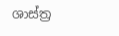ශාස්ත්‍ර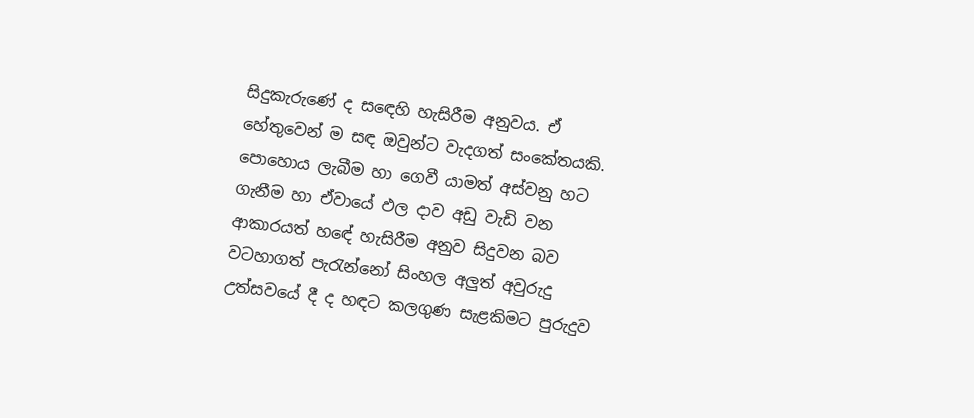සිදුකැරුණේ ද සඳෙහි හැසිරීම අනුවය. ඒ හේතුවෙන් ම සඳ ඔවුන්ට වැදගත් සංකේතයකි. පොහොය ලැබීම හා ගෙවී යාමත් අස්වනු හට ගැනීම හා ඒවායේ ඵල දාව අඩු වැඩි වන ආකාරයත් හඳේ හැසිරීම අනුව සිදුවන බව වටහාගත් පැරැන්නෝ සිංහල අලුත් අවුරුදු උත්සවයේ දී ද හඳට කලගුණ සැළකිමට පුරුදුව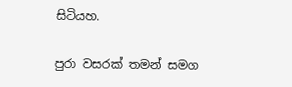සිටියහ.

පුරා වසරක් තමන් සමග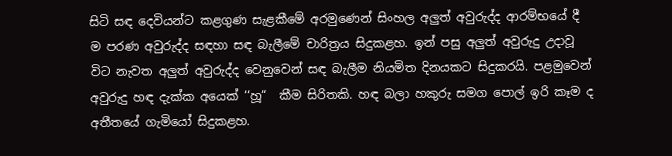සිටි සඳ දෙවියන්ට කළගුණ සැළකීමේ අරමුණෙන් සිංහල අලුත් අවුරුද්ද ආරම්භයේ දී ම පරණ අවුරුද්ද සඳහා සඳ බැලීමේ චාරිත්‍රය සිදුකළහ. ඉන් පසු අලුත් අවුරුදු උදාවූ විට නැවත අලුත් අවුරුද්ද වෙනුවෙන් සඳ බැලීම නියමිත දිනයකට සිදුකරයි. පළමුවෙන් අවුරුදු හඳ දැක්ක අයෙක් ‘‘හූ“  කීම සිරිතකි. හඳ බලා හකුරු සමග පොල් ඉරි කෑම ද අතීතයේ ගැමියෝ සිදුකළහ.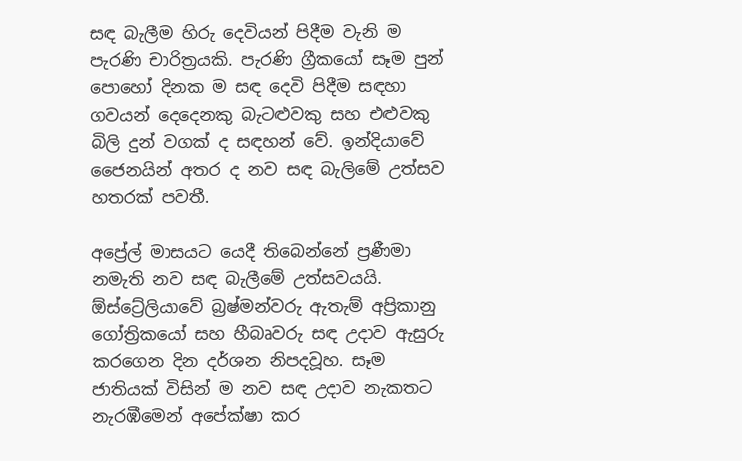සඳ බැලීම හිරු දෙවියන් පිදීම වැනි ම පැරණි චාරිත්‍රයකි. පැරණි ග්‍රීකයෝ සෑම පුන් පොහෝ දිනක ම සඳ දෙවි පිදීම සඳහා ගවයන් දෙදෙනකු බැටළුවකු සහ එළුවකු බිලි දුන් වගක් ද සඳහන් වේ. ඉන්දියාවේ ජෛනයින් අතර ද නව සඳ බැලිමේ උත්සව හතරක් පවතී.

අප්‍රේල් මාසයට යෙදී තිබෙන්නේ ප්‍රණීමා නමැති නව සඳ බැලීමේ උත්සවයයි. ඕස්ට්‍රේලියාවේ බ්‍රෂ්මන්වරු ඇතැම් අප්‍රිකානු ගෝත්‍රිකයෝ සහ හීබෘවරු සඳ උදාව ඇසුරු කරගෙන දින දර්ශන නිපදවූහ. සෑම ජාතියක් විසින් ම නව සඳ උදාව නැකතට නැරඹීමෙන් අපේක්ෂා කර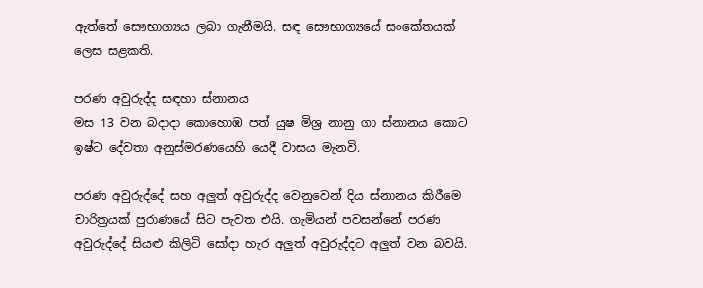ඇත්තේ සෞභාග්‍යය ලබා ගැනීමයි. සඳ සෞභාග්‍යයේ සංකේතයක් ලෙස සළකති.

පරණ අවුරුද්ද සඳහා ස්නානය
මස 13 වන බදාදා කොහොඹ පත් යුෂ මිශ්‍ර නානු ගා ස්නානය කොට ඉෂ්ට දේවතා අනුස්මරණයෙහි යෙදී වාසය මැනවි.

පරණ අවුරුද්දේ සහ අලුත් අවුරුද්ද වෙනුවෙන් දිය ස්නානය කිරීමෙ චාරිත්‍රයක් පුරාණයේ සිට පැවත එයි. ගැමියන් පවසන්නේ පරණ අවුරුද්දේ සියළු කිලිටි සෝදා හැර අලුත් අවුරුද්දට අලුත් වන බවයි.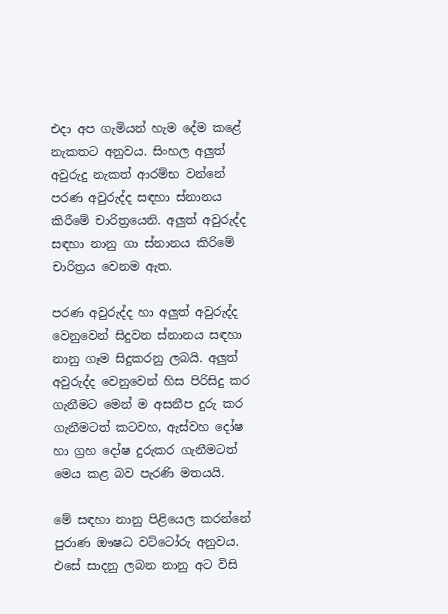එදා අප ගැමියන් හැම දේම කළේ නැකතට අනුවය. සිංහල අලුත් අවුරුදු නැකත් ආරම්භ වන්නේ පරණ අවුරුද්ද සඳහා ස්නානය කිරීමේ චාරිත්‍රයෙනි. අලුත් අවුරුද්ද සඳහා නානු ගා ස්නානය කිරිමේ චාරිත්‍රය වෙනම ඇත.

පරණ අවුරුද්ද හා අලුත් අවුරුද්ද වෙනුවෙන් සිදුවන ස්නානය සඳහා නානු ගෑම සිදුකරනු ලබයි. අලුත් අවුරුද්ද වෙනුවෙන් හිස පිරිසිදු කර ගැනීමට මෙන් ම අසනීප දුරු කර ගැනීමටත් කටවහ, ඇස්වහ දෝෂ හා ග්‍රහ දෝෂ දුරුකර ගැනීමටත් මෙය කළ බව පැරණි මතයයි.

මේ සඳහා නානු පිළියෙල කරන්නේ පුරාණ ඖෂධ වට්ටෝරු අනුවය. එසේ සාදනු ලබන නානු අට විසි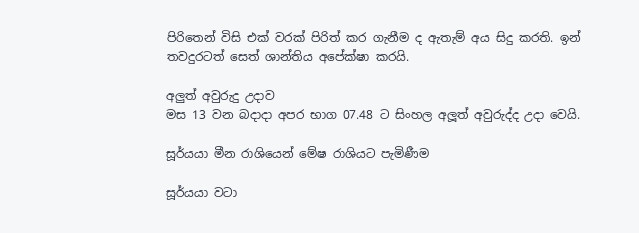පිරිතෙන් විසි එක් වරක් පිරිත් කර ගැනීම ද ඇතැම් අය සිදු කරති. ඉන් තවදුරටත් සෙත් ශාන්තිය අපේක්ෂා කරයි.

අලුත් අවුරුදු උදාව
මස 13 වන බදාදා අපර භාග 07.48 ට සිංහල අලූත් අවුරුද්ද උදා වෙයි.

සූර්යයා මීන රාශියෙන් මේෂ රාශියට පැමිණීම

සූර්යයා වටා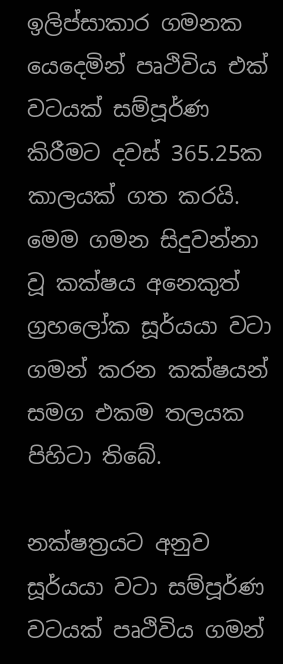ඉලිප්සාකාර ගමනක යෙදෙමින් පෘථිවිය එක් වටයක් සම්පූර්ණ කිරීමට දවස් 365.25ක කාලයක් ගත කරයි. මෙම ගමන සිදුවන්නා වූ කක්ෂය අනෙකුත් ග්‍රහලෝක සූර්යයා වටා ගමන් කරන කක්ෂයන් සමග එකම තලයක පිහිටා තිබේ.

නක්ෂත්‍රයට අනුව සූර්යයා වටා සම්පූර්ණ වටයක් පෘථිවිය ගමන්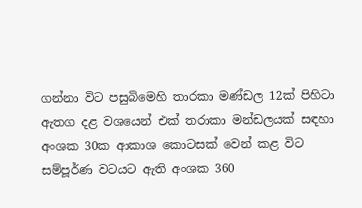ගන්නා විට පසුබිමෙහි තාරකා මණ්ඩල 12ක් පිහිටා ඇතග දළ වශයෙන් එක් තරාකා මන්ඩලයක් සඳහා අංශක 30ක ආකාශ කොටසක් වෙන් කළ විට සම්පූර්ණ වටයට ඇති අංශක 360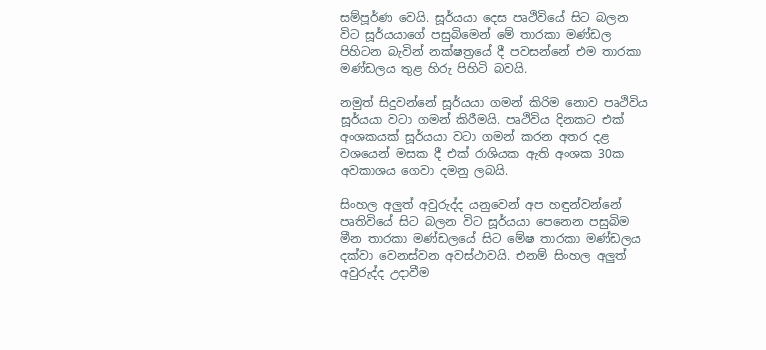සම්පූර්ණ වෙයි. සූර්යයා දෙස පෘථිවියේ සිට බලන විට සූර්යයාගේ පසුබිමෙන් මේ තාරකා මණ්ඩල පිහිටන බැවින් නක්ෂත්‍රයේ දී පවසන්නේ එම තාරකා මණ්ඩලය තුළ හිරු පිහිටි බවයි.

නමුත් සිදුවන්නේ සූර්යයා ගමන් කිරිම නොව පෘථිවිය සූර්යයා වටා ගමන් කිරීමයි. පෘථිවිය දිනකට එක් අංශකයක් සූර්යයා වටා ගමන් කරන අතර දළ වශයෙන් මසක දී එක් රාශියක ඇති අංශක 30ක අවකාශය ගෙවා දමනු ලබයි.

සිංහල අලුත් අවුරුද්ද යනුවෙන් අප හඳුන්වන්නේ පෘතිවියේ සිට බලන විට සූර්යයා පෙනෙන පසුබිම මීන තාරකා මණ්ඩලයේ සිට මේෂ තාරකා මණ්ඩලය දක්වා වෙනස්වන අවස්ථාවයි. එනම් සිංහල අලුත් අවුරුද්ද උදාවීම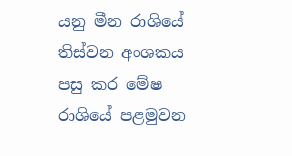යනු මීන රාශියේ තිස්වන අංශකය පසු කර මේෂ රාශියේ පළමුවන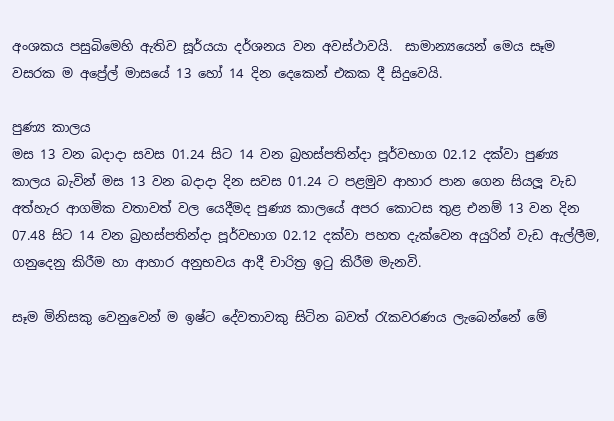අංශකය පසුබිමෙහි ඇතිව සූර්යයා දර්ශනය වන අවස්ථාවයි.  සාමාන්‍යයෙන් මෙය සෑම වසරක ම අප්‍රේල් මාසයේ 13 හෝ 14 දින දෙකෙන් එකක දී සිදුවෙයි.

පුණ්‍ය කාලය
මස 13 වන බදාදා සවස 01.24 සිට 14 වන බ්‍රහස්පතින්දා පූර්වභාග 02.12 දක්වා පුණ්‍ය කාලය බැවින් මස 13 වන බදාදා දින සවස 01.24 ට පළමුව ආහාර පාන ගෙන සියලූ වැඩ අත්හැර ආගමික වතාවත් වල යෙදීමද පුණ්‍ය කාලයේ අපර කොටස තුළ එනම් 13 වන දින 07.48 සිට 14 වන බ්‍රහස්පතින්දා පූර්වභාග 02.12 දක්වා පහත දැක්වෙන අයුරින් වැඩ ඇල්ලීම, ගනුදෙනු කිරීම හා ආහාර අනුභවය ආදී චාරිත්‍ර ඉටු කිරීම මැනවි.

සෑම මිනිසකු වෙනුවෙන් ම ඉෂ්ට දේවතාවකු සිටින බවත් රැකවරණය ලැබෙන්නේ මේ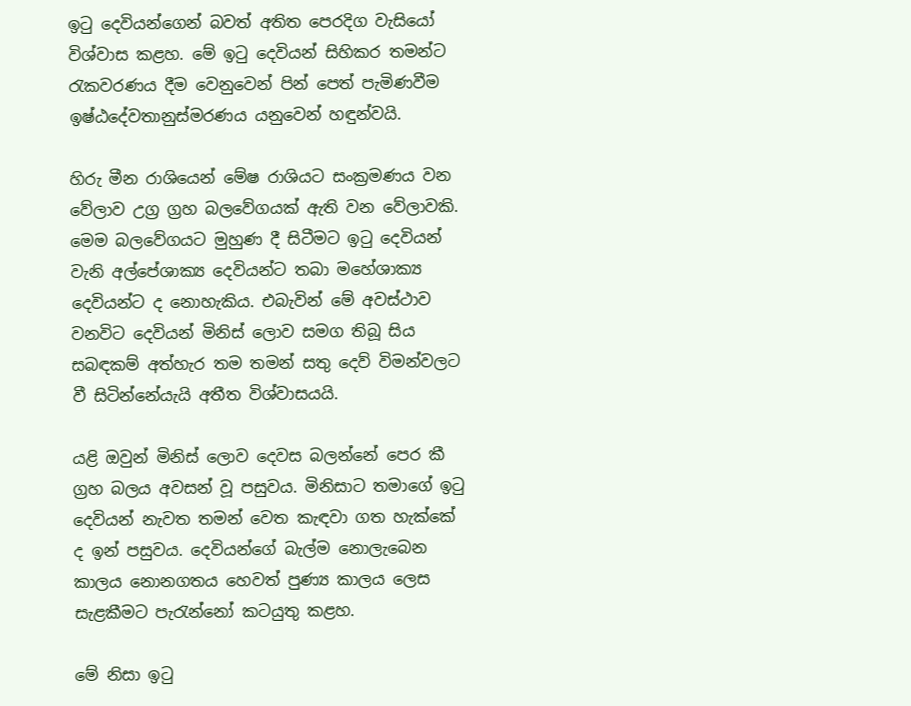ඉටු දෙවියන්ගෙන් බවත් අතිත පෙරදිග වැසියෝ විශ්වාස කළහ. මේ ඉටු දෙවියන් සිහිකර තමන්ට රැකවරණය දීම වෙනුවෙන් පින් පෙත් පැමිණවීම ඉෂ්ඨදේවතානුස්මරණය යනුවෙන් හඳුන්වයි.

හිරු මීන රාශියෙන් මේෂ රාශියට සංක්‍රමණය වන වේලාව උග්‍ර ග්‍රහ බලවේගයක් ඇති වන වේලාවකි. මෙම බලවේගයට මුහුණ දී සිටීමට ඉටු දෙවියන් වැනි අල්පේශාක්‍ය දෙවියන්ට තබා මහේශාක්‍ය දෙවියන්ට ද නොහැකිය. එබැවින් මේ අවස්ථාව වනවිට දෙවියන් මිනිස් ලොව සමග තිබූ සිය සබඳකම් අත්හැර තම තමන් සතු දෙව් විමන්වලට වී සිටින්නේයැයි අතීත විශ්වාසයයි.

යළි ඔවුන් මිනිස් ලොව දෙවස බලන්නේ පෙර කී ග්‍රහ බලය අවසන් වූ පසුවය. මිනිසාට තමාගේ ඉටු දෙවියන් නැවත තමන් වෙත කැඳවා ගත හැක්කේ ද ඉන් පසුවය. දෙවියන්ගේ බැල්ම නොලැබෙන කාලය නොනගතය හෙවත් පුණ්‍ය කාලය ලෙස සැළකීමට පැරැන්නෝ කටයුතු කළහ.

මේ නිසා ඉටු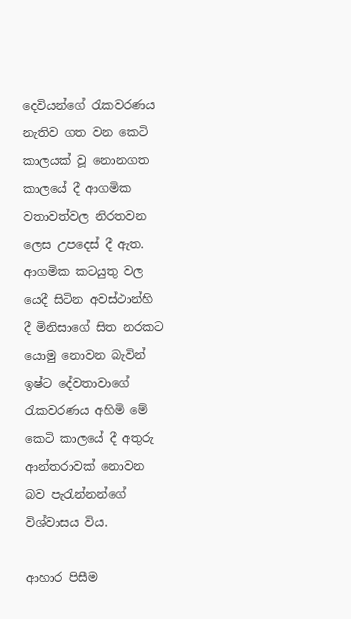දෙවියන්ගේ රැකවරණය නැතිව ගත වන කෙටි කාලයක් වූ නොනගත කාලයේ දී ආගමික වතාවත්වල නිරතවන ලෙස උපදෙස් දී ඇත. ආගමික කටයුතු වල යෙදී සිටින අවස්ථාන්හි දී මිනිසාගේ සිත නරකට යොමු නොවන බැවින් ඉෂ්ට දේවතාවාගේ රැකවරණය අහිමි මේ කෙටි කාලයේ දී අතුරු ආන්තරාවක් නොවන බව පැරැන්නන්ගේ විශ්වාසය විය.

ආහාර පිසීම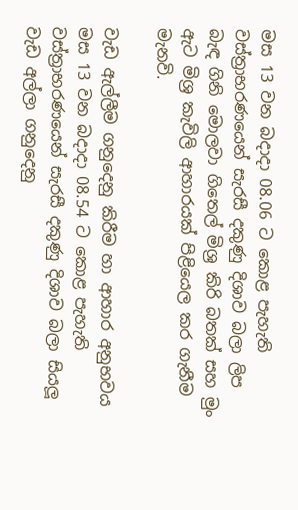මස 13 වන බදාදා 08.06 ට කොළ පැහැති වස්ත්‍රාභරණයෙන් සැරසී දකුණු දිශාව බලා ලිප බැඳ ගිනි මොලවා ගිතෙල් මිශ්‍ර කිරි බතක් සහ මුං ඇට මිශ්‍ර කැවිලි ආහාරයක් පිළියෙල කර ගැනීම මැනවි.

වැඩ ඇල්ලීම ගනුදෙනු කිරීම හා ආහාර අනුභවය
මස 13 වන බදාදා 08.54 ට කොළ පැහැති වස්ත්‍රාභරණයෙන් සැරසී දකුණු දිශාව බලා සියලූ වැඩ අල්ලා ගනුදෙනු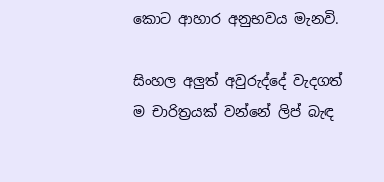කොට ආහාර අනුභවය මැනවි.

සිංහල අලුත් අවුරුද්දේ වැදගත් ම චාරිත්‍රයක් වන්නේ ලිප් බැඳ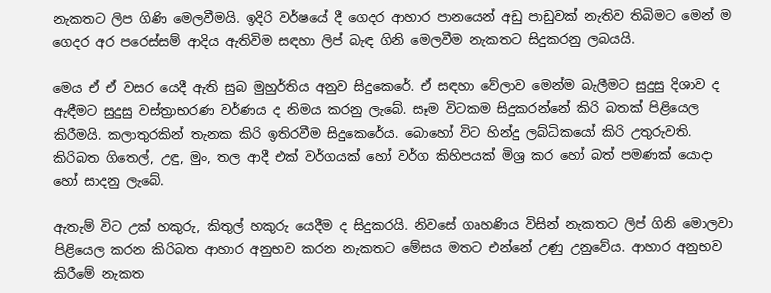නැකතට ලිප ගිණි මෙලවීමයි. ඉදිරි වර්ෂයේ දී ගෙදර ආහාර පානයෙන් අඩු පාඩුවක් නැතිව තිබිමට මෙන් ම ගෙදර අර පරෙස්සම් ආදිය ඇතිවිම සඳහා ලිප් බැඳ ගිනි මෙලවීම නැකතට සිදුකරනු ලබයයි.

මෙය ඒ ඒ වසර යෙදී ඇති සුබ මුහුර්තිය අනුව සිදුකෙරේ. ඒ සඳහා වේලාව මෙන්ම බැලීමට සුදුසු දිශාව ද ඇඳීමට සුදුසු වස්ත්‍රාභරණ වර්ණය ද නිමය කරනු ලැබේ. සෑම විටකම සිදුකරන්නේ කිරි බතක් පිළියෙල කිරීමයි. කලාතුරකින් තැනක කිරි ඉතිරවීම සිදුකෙරේය. බොහෝ විට හින්දු ලබ්ධිකයෝ කිරි උතුරුවති. කිරිබත ගිතෙල්, උඳු, මුං, තල ආදී එක් වර්ගයක් හෝ වර්ග කිහිපයක් මිශ්‍ර කර හෝ බත් පමණක් යොදා හෝ සාදනු ලැබේ.

ඇතැම් විට උක් හකුරු, කිතුල් හකුරු යෙදීම ද සිදුකරයි. නිවසේ ගෘහණිය විසින් නැකතට ලිප් ගිනි මොලවා පිළියෙල කරන කිරිබත ආහාර අනුභව කරන නැකතට මේසය මතට එන්නේ උණු උනුවේය. ආහාර අනුභව කිරීමේ නැකත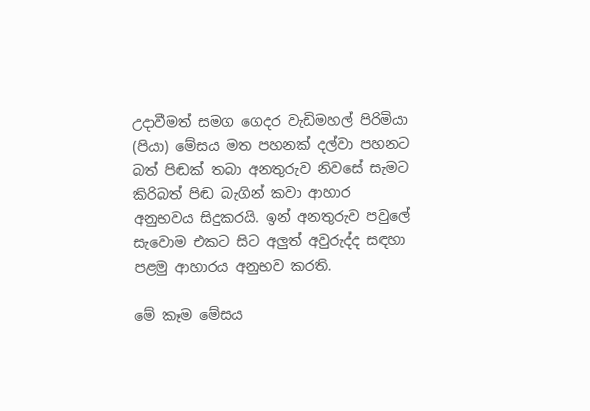උදාවීමත් සමග ගෙදර වැඩිමහල් පිරිමියා (පියා) මේසය මත පහනක් දල්වා පහනට බත් පිඬක් තබා අනතුරුව නිවසේ සැමට කිරිබත් පිඬ බැගින් කවා ආහාර අනුභවය සිදුකරයි. ඉන් අනතුරුව පවුලේ සැවොම එකට සිට අලුත් අවුරුද්ද සඳහා පළමු ආහාරය අනුභව කරති.

මේ කෑම මේසය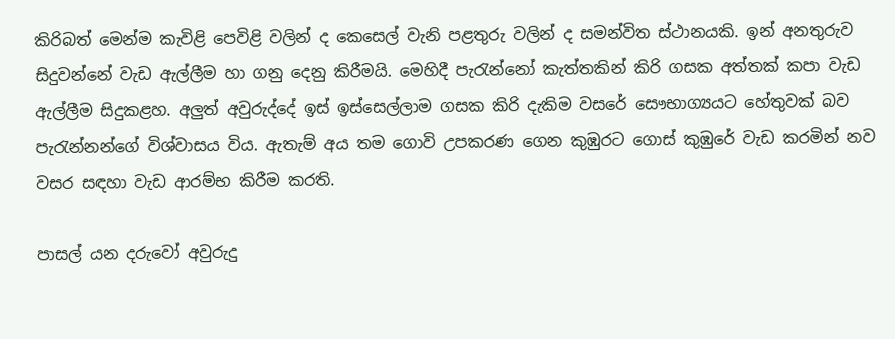කිරිබත් මෙන්ම කැවිළි පෙවිළි වලින් ද කෙසෙල් වැනි පළතුරු වලින් ද සමන්විත ස්ථානයකි. ඉන් අනතුරුව සිදුවන්නේ වැඩ ඇල්ලීම හා ගනු දෙනු කිරීමයි. මෙහිදී පැරැන්නෝ කැත්තකින් කිරි ගසක අත්තක් කපා වැඩ ඇල්ලීම සිදුකළහ. අලුත් අවුරුද්දේ ඉස් ඉස්සෙල්ලාම ගසක කිරි දැකිම වසරේ සෞභාග්‍යයට හේතුවක් බව පැරැන්නන්ගේ විශ්වාසය විය. ඇතැම් අය තම ගොවි උපකරණ ගෙන කුඹුරට ගොස් කුඹුරේ වැඩ කරමින් නව වසර සඳහා වැඩ ආරම්භ කිරීම කරති.

පාසල් යන දරුවෝ අවුරුදු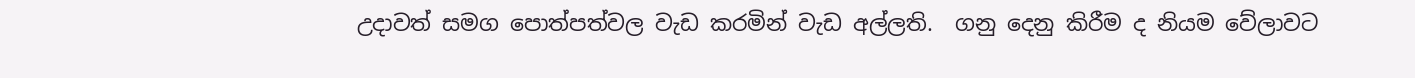උදාවත් සමග පොත්පත්වල වැඩ කරමින් වැඩ අල්ලති.  ගනු දෙනු කිරීම ද නියම වේලාවට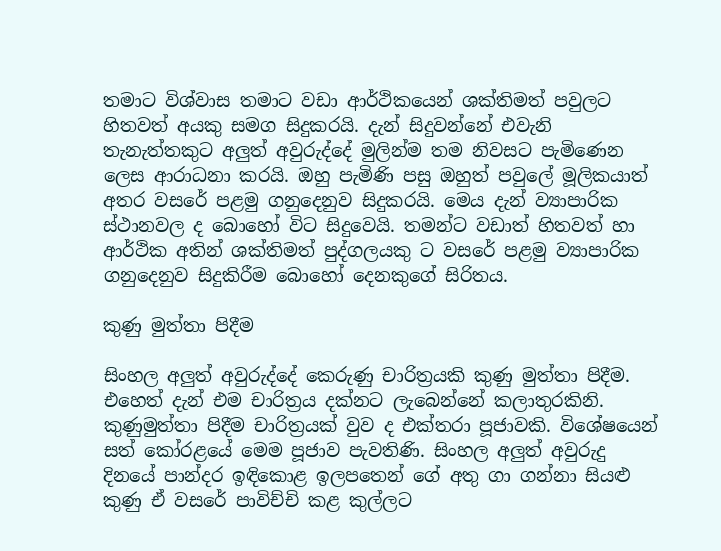තමාට විශ්වාස තමාට වඩා ආර්ථිකයෙන් ශක්තිමත් පවුලට හිතවත් අයකු සමග සිදුකරයි. දැන් සිදුවන්නේ එවැනි තැනැත්තකුට අලුත් අවුරුද්දේ මුලින්ම තම නිවසට පැමිණෙන ලෙස ආරාධනා කරයි. ඔහු පැමිණි පසු ඔහුත් පවුලේ මූලිකයාත් අතර වසරේ පළමු ගනුදෙනුව සිදුකරයි. මෙය දැන් ව්‍යාපාරික ස්ථානවල ද බොහෝ විට සිදුවෙයි. තමන්ට වඩාත් හිතවත් හා ආර්ථික අතින් ශක්තිමත් පුද්ගලයකු ට වසරේ පළමු ව්‍යාපාරික ගනුදෙනුව සිදුකිරීම බොහෝ දෙනකුගේ සිරිතය.

කුණු මුත්තා පිදීම

සිංහල අලුත් අවුරුද්දේ කෙරුණු චාරිත්‍රයකි කුණු මුත්තා පිදීම. එහෙත් දැන් එම චාරිත්‍රය දක්නට ලැබෙන්නේ කලාතුරකිනි. කුණුමුත්තා පිදීම චාරිත්‍රයක් වුව ද එක්තරා පූජාවකි. විශේෂයෙන් සත් කෝරළයේ මෙම පූජාව පැවතිණි. සිංහල අලුත් අවුරුදු දිනයේ පාන්දර ඉඳිකොළ ඉලපතෙන් ගේ අතු ගා ගන්නා සියළු කුණු ඒ වසරේ පාවිච්චි කළ කුල්ලට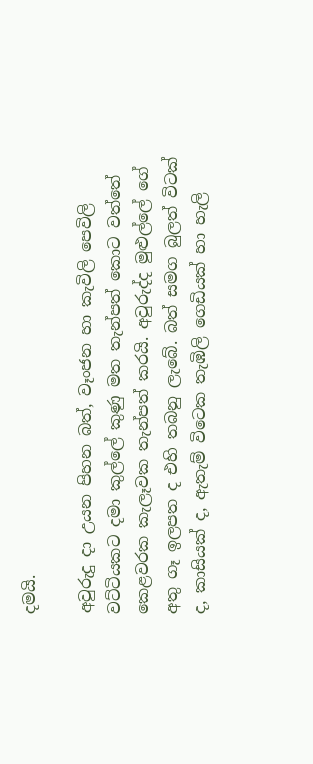දමයි.

අවුරුදු දා උයන පිහන බත්, වෑංජන හා කැවිලි පෙවිලි වට්ටියකට දමා කුල්ලේ කුණු මත තැන්පත් කොට වත්තේ කෙළවරක කැලෑවක තැන්පත් කරයි. අවුරුද්ද මුළුල්ලේ ගේ අතු ගෑ ඉලපත ද එහි තබනු ලැබේ. බත් සමග බුලත් විටක් ද, කාසියක් ද, ඇතැම් විටෙක තැඹිලි ගෙඩියක් හා හැලි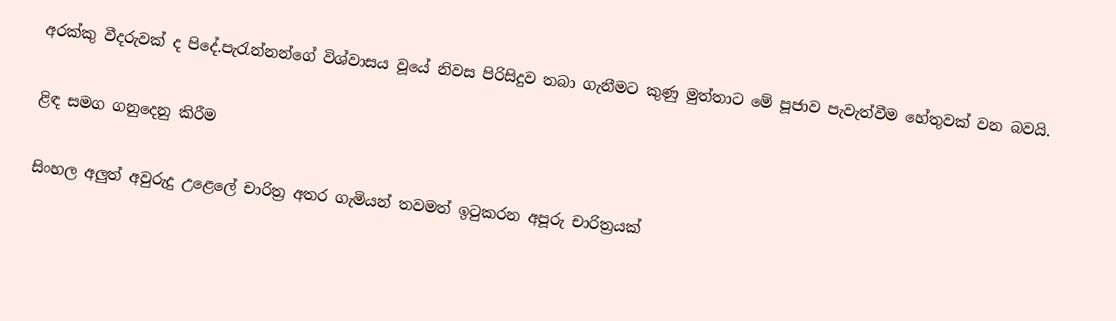අරක්කු වීදරුවක් ද පිදේ.පැරැන්නන්ගේ විශ්වාසය වූයේ නිවස පිරිසිදුව තබා ගැනීමට කුණු මුත්තාට මේ පූජාව පැවැත්වීම හේතුවක් වන බවයි.

ළිඳ සමග ගනුදෙනු කිරීම

සිංහල අලුත් අවුරුදු උළෙලේ චාරිත්‍ර අතර ගැමියන් තවමත් ඉටුකරන අපූරු චාරිත්‍රයක්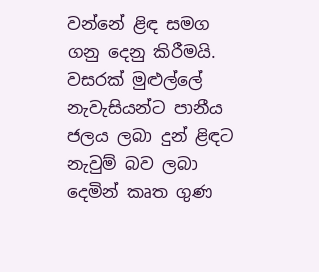වන්නේ ළිඳ සමග ගනු දෙනු කිරීමයි. වසරක් මුළුල්ලේ නැවැසියන්ට පානීය ජලය ලබා දුන් ළිඳට නැවුම් බව ලබා දෙමින් කෘත ගුණ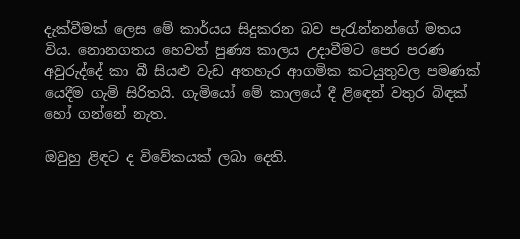දැක්වීමක් ලෙස මේ කාර්යය සිදුකරන බව පැරැන්නන්ගේ මතය විය. නොනගතය හෙවත් පුණ්‍ය කාලය උදාවීමට පෙර පරණ අවුරුද්දේ කා බී සියළු වැඩ අතහැර ආගමික කටයුතුවල පමණක් යෙදීම ගැමි සිරිතයි. ගැමියෝ මේ කාලයේ දී ළිඳෙන් වතුර බිඳක් හෝ ගන්නේ නැත.

ඔවුහු ළිඳට ද විවේකයක් ලබා දෙති.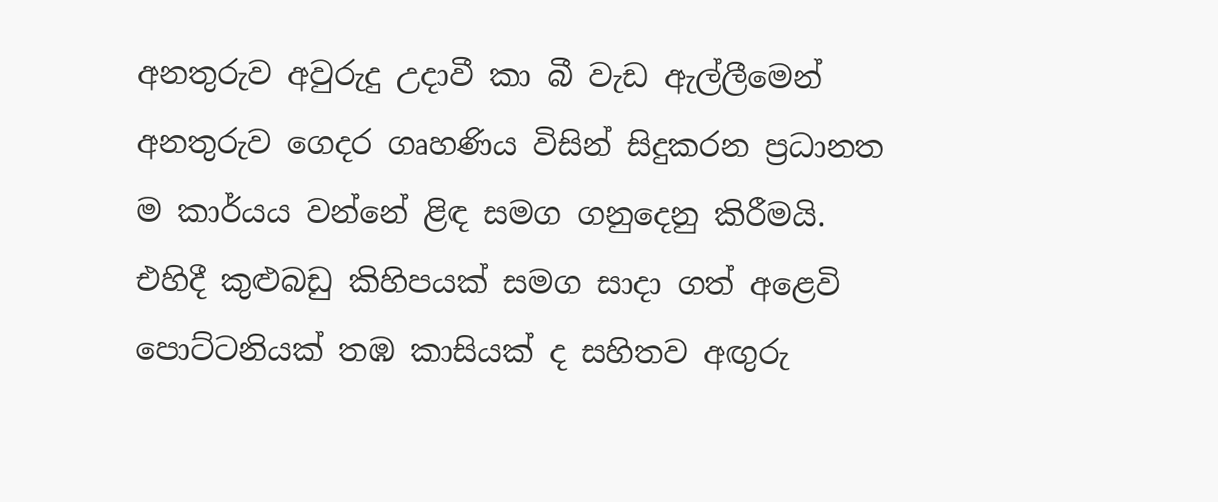අනතුරුව අවුරුදු උදාවී කා බී වැඩ ඇල්ලීමෙන් අනතුරුව ගෙදර ගෘහණිය විසින් සිදුකරන ප්‍රධානත ම කාර්යය වන්නේ ළිඳ සමග ගනුදෙනු කිරීමයි. එහිදී කුළුබඩු කිහිපයක් සමග සාදා ගත් අළෙවි පොට්ටනියක් තඹ කාසියක් ද සහිතව අඟුරු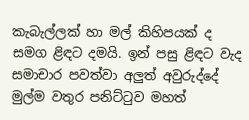කැබැල්ලක් හා මල් කිහිපයක් ද සමග ළිඳට දමයි. ඉන් පසු ළිඳට වැද සමාචාර පවත්වා අලුත් අවුරුද්දේ මුල්ම වතුර පනිට්ටුව මහත්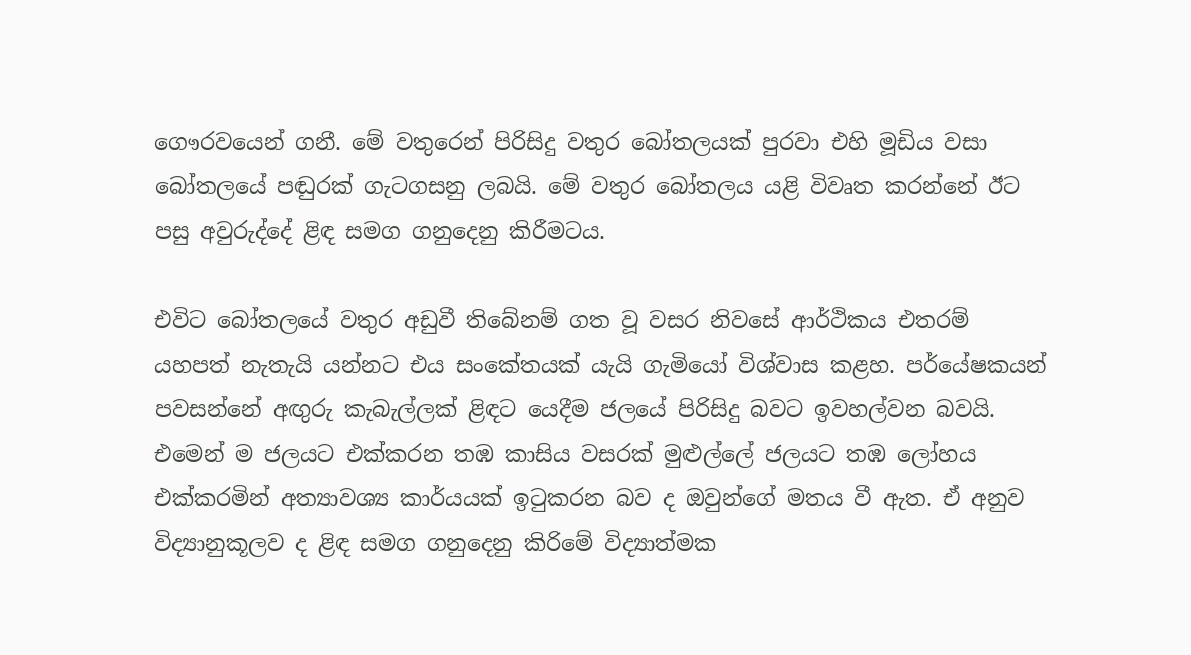ගෞරවයෙන් ගනී. මේ වතුරෙන් පිරිසිදු වතුර බෝතලයක් පුරවා එහි මූඩිය වසා බෝතලයේ පඬුරක් ගැටගසනු ලබයි. මේ වතුර බෝතලය යළි විවෘත කරන්නේ ඊට පසු අවුරුද්දේ ළිඳ සමග ගනුදෙනු කිරීමටය.

එවිට බෝතලයේ වතුර අඩුවී තිබේනම් ගත වූ වසර නිවසේ ආර්ථිකය එතරම් යහපත් නැතැයි යන්නට එය සංකේතයක් යැයි ගැමියෝ විශ්වාස කළහ. පර්යේෂකයන් පවසන්නේ අඟුරු කැබැල්ලක් ළිඳට යෙදීම ජලයේ පිරිසිදු බවට ඉවහල්වන බවයි. එමෙන් ම ජලයට එක්කරන තඹ කාසිය වසරක් මුළුල්ලේ ජලයට තඹ ලෝහය එක්කරමින් අත්‍යාවශ්‍ය කාර්යයක් ඉටුකරන බව ද ඔවුන්ගේ මතය වී ඇත. ඒ අනුව විද්‍යානුකූලව ද ළිඳ සමග ගනුදෙනු කිරිමේ විද්‍යාත්මක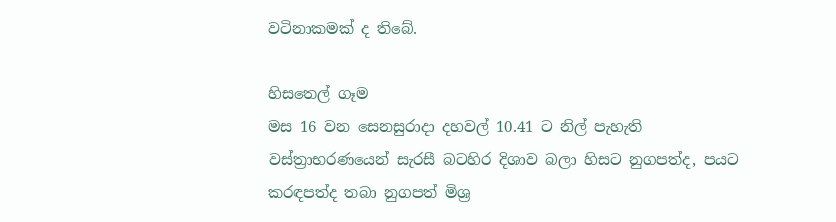වටිනාකමක් ද තිබේ.

හිසතෙල් ගෑම
මස 16 වන සෙනසුරාදා දහවල් 10.41 ට නිල් පැහැති වස්ත්‍රාභරණයෙන් සැරසී බටහිර දිශාව බලා හිසට නුගපත්ද, පයට කරඳපත්ද තබා නුගපත් මිශ්‍ර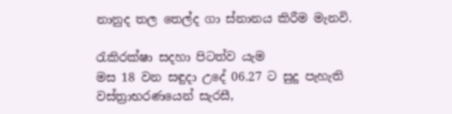නානුද තල තෙල්ද ගා ස්නානය කිරීම මැනවි.

රැකිරක්ෂා සදහා පිටත්ව යැම
මස 18 වන සඳුදා උදේ 06.27 ට සුදු පැහැති වස්ත්‍රාභරණයෙන් සැරසී,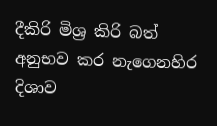දීකිරි මිශ්‍ර කිරි බත් අනුභව කර නැගෙනහිර දිශාව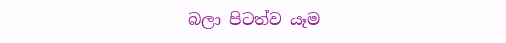බලා පිටත්ව යෑම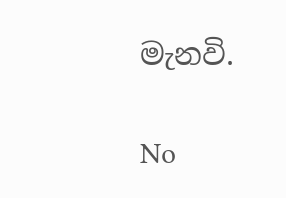මැනවි.

No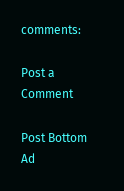comments:

Post a Comment

Post Bottom Ad